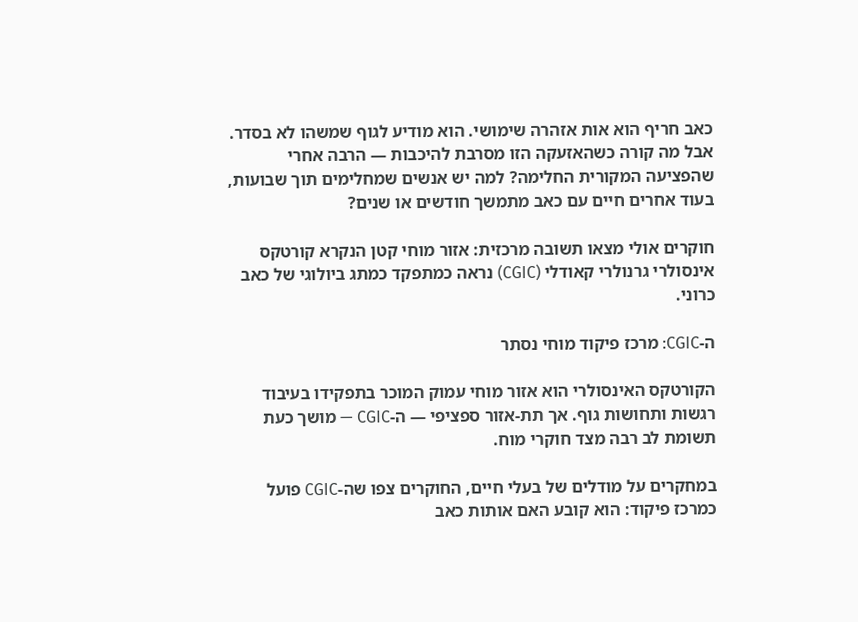כאב חריף הוא אות אזהרה שימושי. הוא מודיע לגוף שמשהו לא בסדר. אבל מה קורה כשהאזעקה הזו מסרבת להיכבות — הרבה אחרי שהפציעה המקורית החלימה? למה יש אנשים שמחלימים תוך שבועות, בעוד אחרים חיים עם כאב מתמשך חודשים או שנים?

חוקרים אולי מצאו תשובה מרכזית: אזור מוחי קטן הנקרא קורטקס אינסולרי גרנולרי קאודלי (CGIC) נראה כמתפקד כמתג ביולוגי של כאב כרוני.

ה-CGIC: מרכז פיקוד מוחי נסתר

הקורטקס האינסולרי הוא אזור מוחי עמוק המוכר בתפקידו בעיבוד רגשות ותחושות גוף. אך תת-אזור ספציפי — ה-CGIC — מושך כעת תשומת לב רבה מצד חוקרי מוח.

במחקרים על מודלים של בעלי חיים, החוקרים צפו שה-CGIC פועל כמרכז פיקוד: הוא קובע האם אותות כאב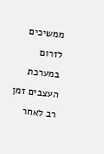ממשיכים לזרום במערכת העצבים זמן רב לאחר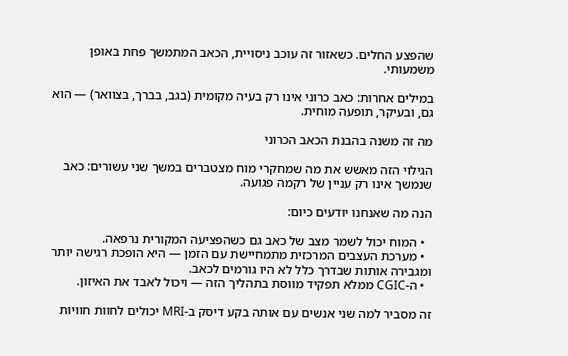שהפצע החלים. כשאזור זה עוכב ניסויית, הכאב המתמשך פחת באופן משמעותי.

במילים אחרות: כאב כרוני אינו רק בעיה מקומית (בגב, בברך, בצוואר) — הוא גם, ובעיקר, תופעה מוחית.

מה זה משנה בהבנת הכאב הכרוני

הגילוי הזה מאשש את מה שמחקרי מוח מצטברים במשך שני עשורים: כאב שנמשך אינו רק עניין של רקמה פגועה.

הנה מה שאנחנו יודעים כיום:

  • המוח יכול לשמר מצב של כאב גם כשהפציעה המקורית נרפאה.
  • מערכת העצבים המרכזית מתמחיישת עם הזמן — היא הופכת רגישה יותר ומגבירה אותות שבדרך כלל לא היו גורמים לכאב.
  • ה-CGIC ממלא תפקיד מווסת בתהליך הזה — ויכול לאבד את האיזון.

זה מסביר למה שני אנשים עם אותה בקע דיסק ב-MRI יכולים לחוות חוויות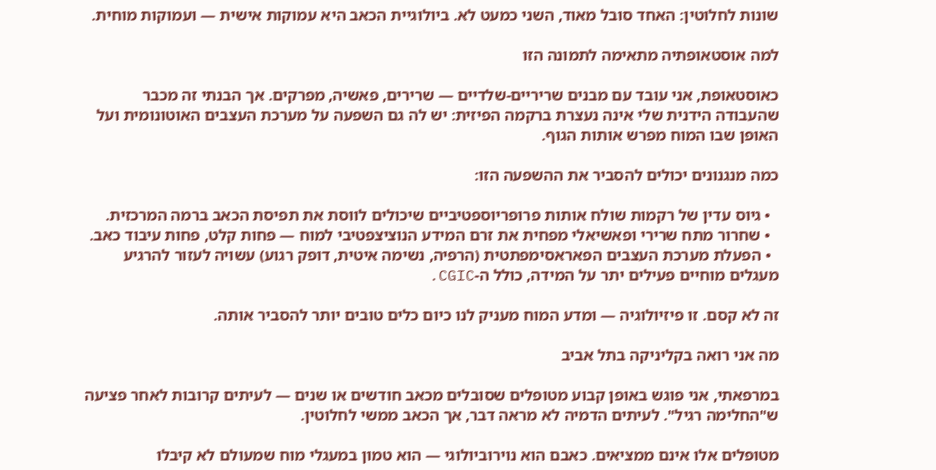שונות לחלוטין: האחד סובל מאוד, השני כמעט לא. ביולוגיית הכאב היא עמוקות אישית — ועמוקות מוחית.

למה אוסטאופתיה מתאימה לתמונה הזו

כאוסטאופת, אני עובד עם מבנים שריריים-שלדיים — שרירים, פאשיה, מפרקים. אך הבנתי זה מכבר שהעבודה הידנית שלי אינה נעצרת ברקמה הפיזית: יש לה גם השפעה על מערכת העצבים האוטונומית ועל האופן שבו המוח מפרש אותות הגוף.

כמה מנגנונים יכולים להסביר את ההשפעה הזו:

  • גיוס עדין של רקמות שולח אותות פרופריוספטיביים שיכולים לווסת את תפיסת הכאב ברמה המרכזית.
  • שחרור מתח שרירי ופאשיאלי מפחית את זרם המידע הנוציצפטיבי למוח — פחות קלט, פחות עיבוד כאב.
  • הפעלת מערכת העצבים הפאראסימפתטית (הרפיה, נשימה איטית, דופק רגוע) עשויה לעזור להרגיע מעגלים מוחיים פעילים יתר על המידה, כולל ה-CGIC.

זה לא קסם. זו פיזיולוגיה — ומדע המוח מעניק לנו כיום כלים טובים יותר להסביר אותה.

מה אני רואה בקליניקה בתל אביב

במרפאתי, אני פוגש באופן קבוע מטופלים שסובלים מכאב חודשים או שנים — לעיתים קרובות לאחר פציעה ש"החלימה רגיל". לעיתים הדמיה לא מראה דבר, אך הכאב ממשי לחלוטין.

מטופלים אלו אינם ממציאים. כאבם הוא נוירוביולוגי — הוא טמון במעגלי מוח שמעולם לא קיבלו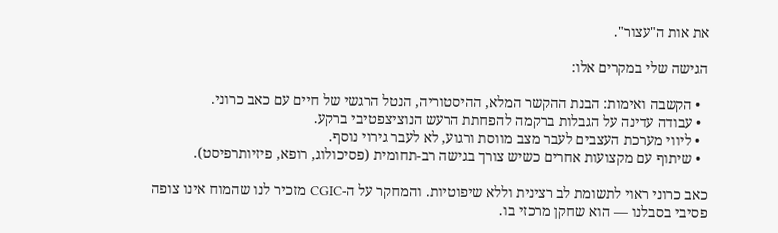את אות ה"עצור".

הגישה שלי במקרים אלו:

  • הקשבה ואימות: הבנת ההקשר המלא, ההיסטוריה, הנטל הרגשי של חיים עם כאב כרוני.
  • עבודה עדינה על הגבלות ברקמה להפחתת הרעש הנוציצפטיבי ברקע.
  • ליווי מערכת העצבים לעבר מצב מווסת ורגוע, לא לעבר גירוי נוסף.
  • שיתוף עם מקצועות אחרים כשיש צורך בגישה רב-תחומית (פסיכולוג, רופא, פיזיותרפיסט).

כאב כרוני ראוי לתשומת לב רצינית וללא שיפוטיות. והמחקר על ה-CGIC מזכיר לנו שהמוח אינו צופה פסיבי בסבלנו — הוא שחקן מרכזי בו.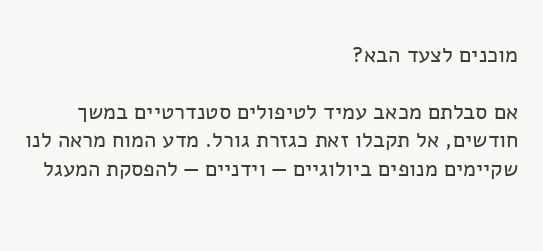מוכנים לצעד הבא?

אם סבלתם מכאב עמיד לטיפולים סטנדרטיים במשך חודשים, אל תקבלו זאת כגזרת גורל. מדע המוח מראה לנו שקיימים מנופים ביולוגיים — וידניים — להפסקת המעגל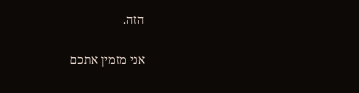הזה.

אני מזמין אתכם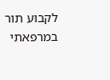לקבוע תור במרפאתי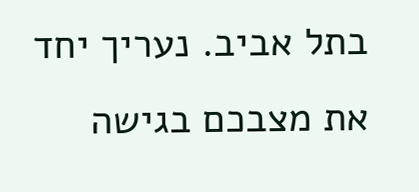בתל אביב. נעריך יחד את מצבכם בגישה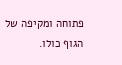פתוחה ומקיפה של הגוף כולו.